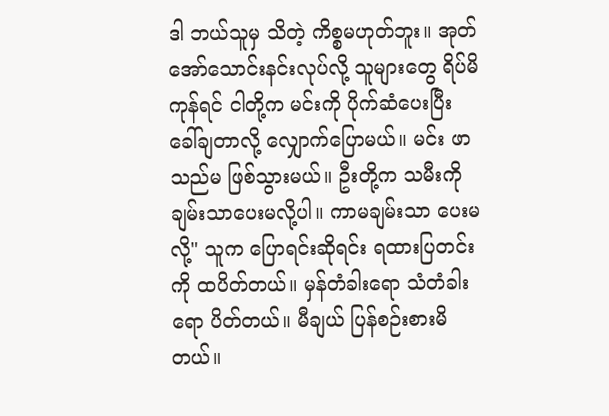ဒါ ဘယ်သူမှ သိတဲ့ ကိစ္စမဟုတ်ဘူး။ အုတ်အော်သောင်းနင်းလုပ်လို့ သူများတွေ ရိပ်မိကုန်ရင် ငါတို့က မင်းကို ပိုက်ဆံပေးပြီး ခေါ်ချတာလို့ လျှောက်ပြောမယ်။ မင်း ဖာသည်မ ဖြစ်သွားမယ်။ ဦးတို့က သမီးကို ချမ်းသာပေးမလို့ပါ။ ကာမချမ်းသာ ပေးမလို့" သူက ပြောရင်းဆိုရင်း ရထားပြတင်းကို ထပိတ်တယ်။ မှန်တံခါးရော သံတံခါးရော ပိတ်တယ်။ မီချယ် ပြန်စဉ်းစားမိတယ်။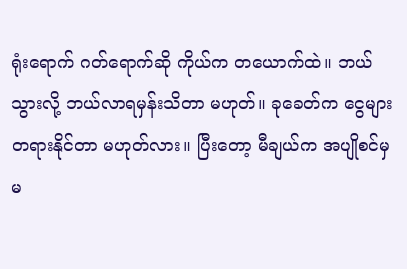ရုံးရောက် ဂတ်ရောက်ဆို ကိုယ်က တယောက်ထဲ။ ဘယ်သွားလို့ ဘယ်လာရမှန်းသိတာ မဟုတ်။ ခုခေတ်က ငွေများ တရားနိုင်တာ မဟုတ်လား။ ပြီးတော့ မီချယ်က အပျိုစင်မှ မ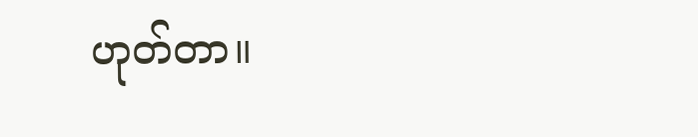ဟုတ်တာ။